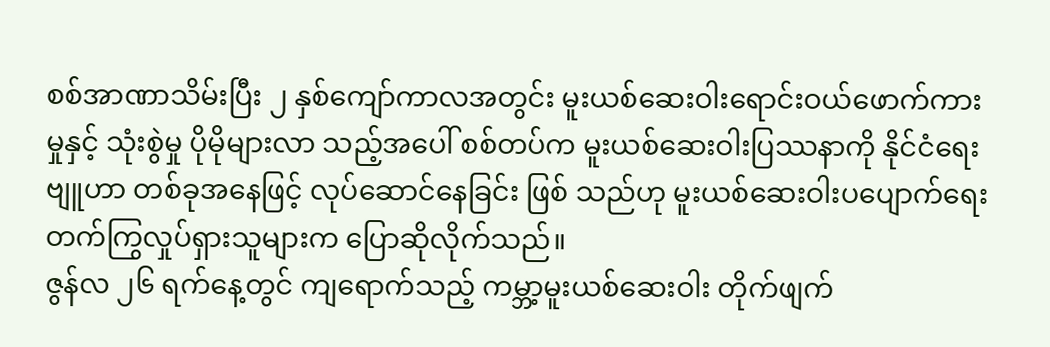စစ်အာဏာသိမ်းပြီး ၂ နှစ်ကျော်ကာလအတွင်း မူးယစ်ဆေးဝါးရောင်းဝယ်ဖောက်ကားမှုနှင့် သုံးစွဲမှု ပိုမိုများလာ သည့်အပေါ် စစ်တပ်က မူးယစ်ဆေးဝါးပြဿနာကို နိုင်ငံရေးဗျူဟာ တစ်ခုအနေဖြင့် လုပ်ဆောင်နေခြင်း ဖြစ် သည်ဟု မူးယစ်ဆေးဝါးပပျောက်ရေး တက်ကြွလှုပ်ရှားသူများက ပြောဆိုလိုက်သည်။
ဇွန်လ ၂၆ ရက်နေ့တွင် ကျရောက်သည့် ကမ္ဘာ့မူးယစ်ဆေးဝါး တိုက်ဖျက်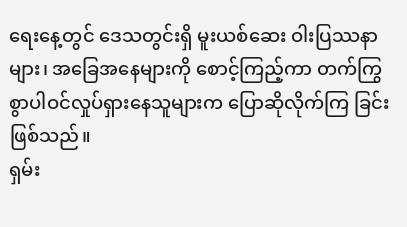ရေးနေ့တွင် ဒေသတွင်းရှိ မူးယစ်ဆေး ဝါးပြဿနာများ၊ အခြေအနေများကို စောင့်ကြည့်ကာ တက်ကြွစွာပါဝင်လှုပ်ရှားနေသူများက ပြောဆိုလိုက်ကြ ခြင်း ဖြစ်သည်။
ရှမ်း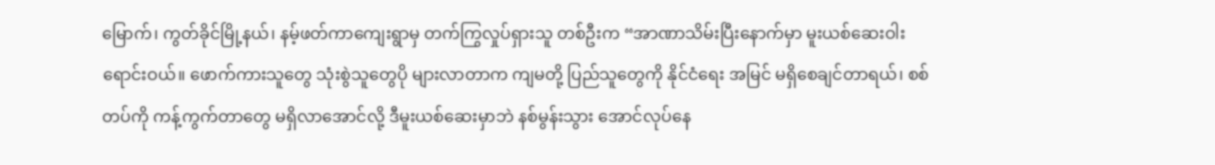မြောက်၊ ကွတ်ခိုင်မြို့နယ်၊ နမ့်ဖတ်ကာကျေးရွာမှ တက်ကြွလှုပ်ရှားသူ တစ်ဦးက “အာဏာသိမ်းပြီးနောက်မှာ မူးယစ်ဆေးဝါးရောင်းဝယ်။ ဖောက်ကားသူတွေ သုံးစွဲသူတွေပို များလာတာက ကျမတို့ ပြည်သူတွေကို နိုင်ငံရေး အမြင် မရှိစေချင်တာရယ်၊ စစ်တပ်ကို ကန့်ကွက်တာတွေ မရှိလာအောင်လို့ ဒီမူးယစ်ဆေးမှာဘဲ နစ်မွန်းသွား အောင်လုပ်နေ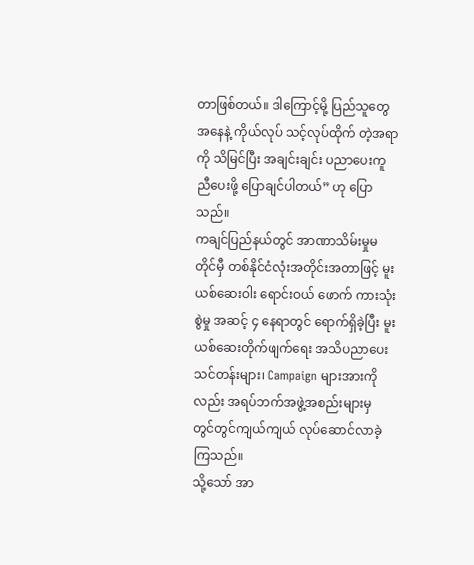တာဖြစ်တယ်။ ဒါကြောင့်မို့ ပြည်သူတွေအနေနဲ့ ကိုယ်လုပ် သင့်လုပ်ထိုက် တဲ့အရာကို သိမြင်ပြီး အချင်းချင်း ပညာပေးကူညီပေးဖို့ ပြောချင်ပါတယ်” ဟု ပြောသည်။
ကချင်ပြည်နယ်တွင် အာဏာသိမ်းမှုမတိုင်မှီ တစ်နိုင်ငံလုံးအတိုင်းအတာဖြင့် မူးယစ်ဆေးဝါး ရောင်းဝယ် ဖောက် ကားသုံးစွဲမှု အဆင့် ၄ နေရာတွင် ရောက်ရှိခဲ့ပြီး မူးယစ်ဆေးတိုက်ဖျက်ရေး အသိပညာပေးသင်တန်းများ၊ Campaign များအားကိုလည်း အရပ်ဘက်အဖွဲ့အစည်းများမှ တွင်တွင်ကျယ်ကျယ် လုပ်ဆောင်လာခဲ့ကြသည်။
သို့သော် အာ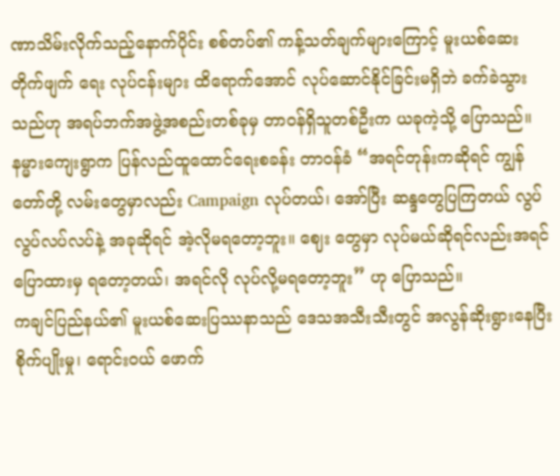ဏာသိမ်းလိုက်သည့်နောက်ပိုင်း စစ်တပ်၏ ကန့်သတ်ချက်များကြောင့် မူးယစ်ဆေးတိုက်ဖျက် ရေး လုပ်ငန်းများ ထိရောက်အောင် လုပ်ဆောင်နိုင်ခြင်းမရှိဘဲ ခက်ခဲသွားသည်ဟု အရပ်ဘက်အဖွဲ့အစည်းတစ်ခုမှ တာဝန်ရှိသူတစ်ဦးက ယခုကဲ့သို့ ပြောသည်။
နမ္မားကျေးရွာက ပြန်လည်ထူထောင်ရေးစခန်း တာဝန်ခံ “အရင်တုန်းကဆိုရင် ကျွန်တော်တို့ လမ်းတွေမှာလည်း Campaign လုပ်တယ်၊ အော်ပြီး ဆန္ဒတွေပြကြတယ် လွပ်လွပ်လပ်လပ်နဲ့ အခုဆိုရင် အဲ့လိုမရတော့ဘူး။ ဈေး တွေမှာ လုပ်မယ်ဆိုရင်လည်းအရင်ပြောထားမှ ရတော့တယ်၊ အရင်လို လုပ်လို့မရတော့ဘူး” ဟု ပြောသည်။
ကချင်ပြည်နယ်၏ မူးယစ်ဆေးပြဿနာသည် ဒေသအသီးသီးတွင် အလွန်ဆိုးရွားနေပြီး စိုက်ပျိုးမှု၊ ရောင်းဝယ် ဖောက်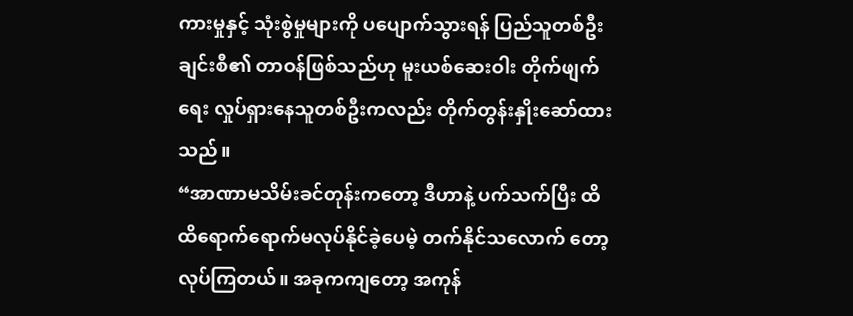ကားမှုနှင့် သုံးစွဲမှုများကို ပပျောက်သွားရန် ပြည်သူတစ်ဦးချင်းစီ၏ တာဝန်ဖြစ်သည်ဟု မူးယစ်ဆေးဝါး တိုက်ဖျက်ရေး လှုပ်ရှားနေသူတစ်ဦးကလည်း တိုက်တွန်းနှိုးဆော်ထားသည်။
“အာဏာမသိမ်းခင်တုန်းကတော့ ဒီဟာနဲ့ ပက်သက်ပြီး ထိထိရောက်ရောက်မလုပ်နိုင်ခဲ့ပေမဲ့ တက်နိုင်သလောက် တော့ လုပ်ကြတယ်။ အခုကကျတော့ အကုန်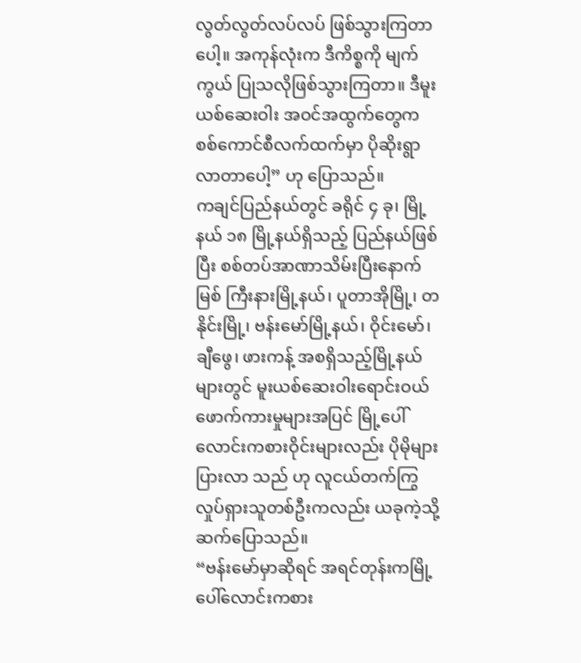လွတ်လွတ်လပ်လပ် ဖြစ်သွားကြတာပေါ့။ အကုန်လုံးက ဒီကိစ္စကို မျက်ကွယ် ပြုသလိုဖြစ်သွားကြတာ။ ဒီမူးယစ်ဆေးဝါး အဝင်အထွက်တွေက စစ်ကောင်စီလက်ထက်မှာ ပိုဆိုးရွာ လာတာပေါ့” ဟု ပြောသည်။
ကချင်ပြည်နယ်တွင် ခရိုင် ၄ ခု၊ မြို့နယ် ၁၈ မြို့နယ်ရှိသည့် ပြည်နယ်ဖြစ်ပြီး စစ်တပ်အာဏာသိမ်းပြီးနောက် မြစ် ကြီးနားမြို့နယ်၊ ပူတာအိုမြို့၊ တနိုင်းမြို့၊ ဗန်းမော်မြို့နယ်၊ ဝိုင်းမော်၊ ချီဖွေ၊ ဖားကန့် အစရှိသည့်မြို့နယ်များတွင် မူးယစ်ဆေးဝါးရောင်းဝယ်ဖောက်ကားမှုများအပြင် မြို့ပေါ် လောင်းကစားဝိုင်းများလည်း ပိုမိုများပြားလာ သည် ဟု လူငယ်တက်ကြွလှုပ်ရှားသူတစ်ဦးကလည်း ယခုကဲ့သို့ ဆက်ပြောသည်။
“ဗန်းမော်မှာဆိုရင် အရင်တုန်းကမြို့ပေါ်လောင်းကစား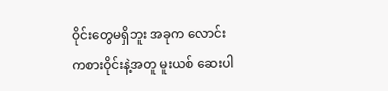ဝိုင်းတွေမရှိဘူး အခုက လောင်းကစားဝိုင်းနဲ့အတူ မူးယစ် ဆေးပါ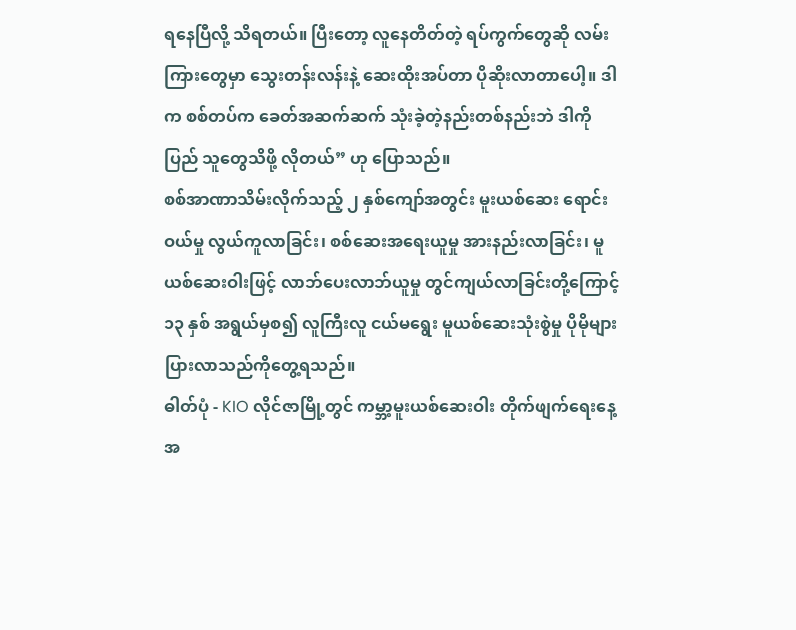ရနေပြီလို့ သိရတယ်။ ပြီးတော့ လူနေတိတ်တဲ့ ရပ်ကွက်တွေဆို လမ်းကြားတွေမှာ သွေးတန်းလန်းနဲ့ ဆေးထိုးအပ်တာ ပိုဆိုးလာတာပေါ့။ ဒါက စစ်တပ်က ခေတ်အဆက်ဆက် သုံးခဲ့တဲ့နည်းတစ်နည်းဘဲ ဒါကို ပြည် သူတွေသိဖို့ လိုတယ်” ဟု ပြောသည်။
စစ်အာဏာသိမ်းလိုက်သည့် ၂ နှစ်ကျော်အတွင်း မူးယစ်ဆေး ရောင်းဝယ်မှု လွယ်ကူလာခြင်း၊ စစ်ဆေးအရေးယူမှု အားနည်းလာခြင်း၊ မူယစ်ဆေးဝါးဖြင့် လာဘ်ပေးလာဘ်ယူမှု တွင်ကျယ်လာခြင်းတို့ကြောင့် ၁၃ နှစ် အရွယ်မှစ၍ လူကြီးလူ ငယ်မရွေး မူယစ်ဆေးသုံးစွဲမှု ပိုမိုများပြားလာသည်ကိုတွေ့ရသည်။
ဓါတ်ပုံ - KIO လိုင်ဇာမြို့တွင် ကမ္ဘာ့မူးယစ်ဆေးဝါး တိုက်ဖျက်ရေးနေ့ အ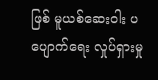ဖြစ် မူယစ်ဆေးဝါး ပပျောက်ရေး လှုပ်ရှားမှု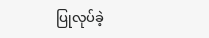ပြုလုပ်ခဲ့